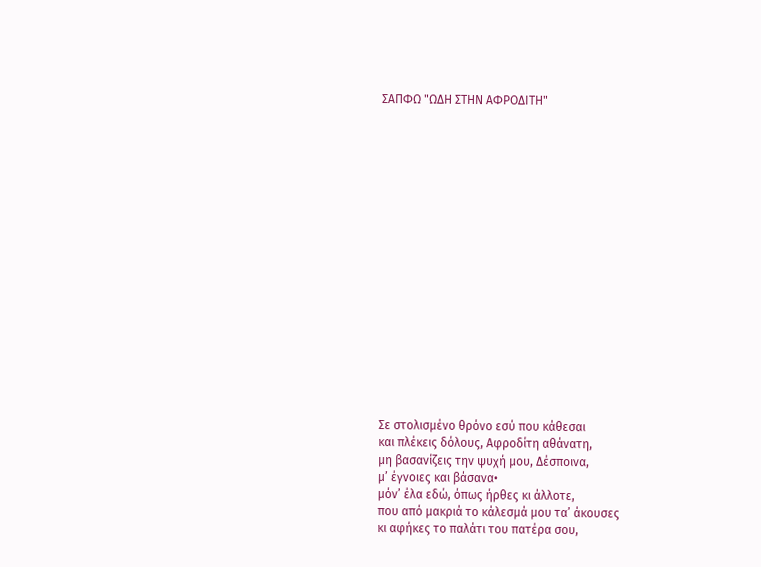ΣΑΠΦΩ "ΩΔΗ ΣΤΗΝ ΑΦΡΟΔΙΤΗ"


















Σε στολισμένο θρόνο εσύ που κάθεσαι
και πλέκεις δόλους, Αφροδίτη αθάνατη,
μη βασανίζεις την ψυχή μου, Δέσποινα,
μ’ έγνοιες και βάσανα•
μόν’ έλα εδώ, όπως ήρθες κι άλλοτε,
που από μακριά το κάλεσμά μου τα’ άκουσες
κι αφήκες το παλάτι του πατέρα σου,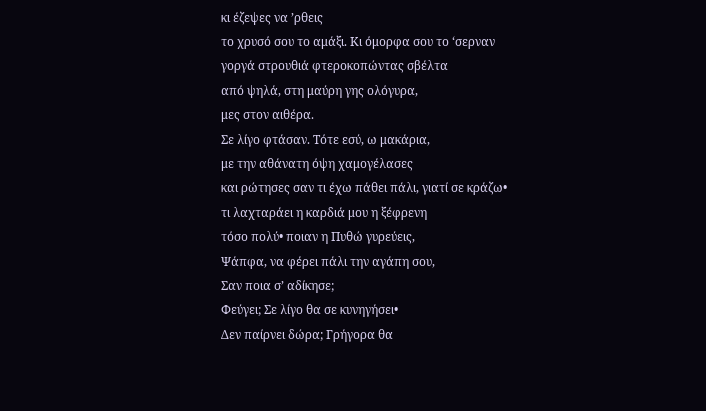κι έζεψες να ’ρθεις
το χρυσό σου το αμάξι. Κι όμορφα σου το ‘σερναν
γοργά στρουθιά φτεροκοπώντας σβέλτα
από ψηλά, στη μαύρη γης ολόγυρα,
μες στον αιθέρα.
Σε λίγο φτάσαν. Τότε εσύ, ω μακάρια,
με την αθάνατη όψη χαμογέλασες
και ρώτησες σαν τι έχω πάθει πάλι, γιατί σε κράζω•
τι λαχταράει η καρδιά μου η ξέφρενη
τόσο πολύ• ποιαν η Πυθώ γυρεύεις,
Ψάπφα, να φέρει πάλι την αγάπη σου,
Σαν ποια σ’ αδίκησε;
Φεύγει; Σε λίγο θα σε κυνηγήσει•
Δεν παίρνει δώρα; Γρήγορα θα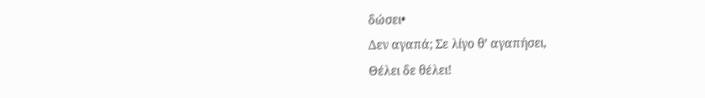δώσει•
Δεν αγαπά; Σε λίγο θ’ αγαπήσει,
Θέλει δε θέλει!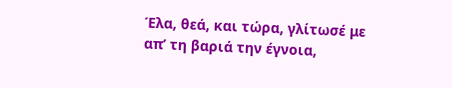Έλα, θεά, και τώρα, γλίτωσέ με
απ’ τη βαριά την έγνοια,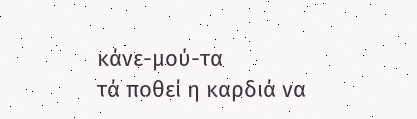κάνε-μού-τα
τά ποθεί η καρδιά να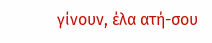γίνουν, έλα ατή-σου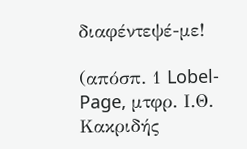διαφέντεψέ-με!

(απόσπ. 1 Lobel-Page, μτφρ. Ι.Θ. Κακριδής